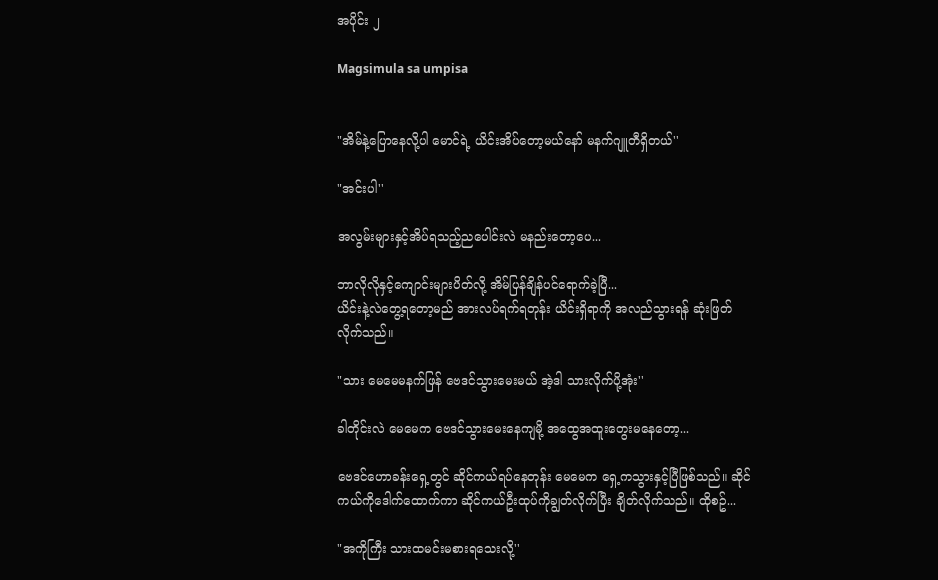အပိုင်း ၂

Magsimula sa umpisa


"အိမ်နဲ့ပြောနေလို့ပါ မောင်ရဲ့ ယိင်းအိပ်တော့မယ်နော် မနက်ဂျူတီရှိတယ်''

"အင်းပါ''

အလွမ်းများနှင့်အိပ်ရသည့်ညပေါင်းလဲ မနည်းတော့ပေ...

ဘာလိုလိုနှင့်ကျောင်းများပိတ်လို့ အိမ်ပြန်ချိန်ပင်ရောက်ခဲ့ပြီ...
ယိင်းနဲ့လဲတွေ့ရတော့မည် အားလပ်ရက်ရတုန်း ယိင်းရှိရာကို အလည်သွားရန် ဆုံးဖြတ်လိုက်သည်။

"သား မေမေမနက်ဖြန် ဗေဒင်သွားမေးမယ် အဲ့ဒါ သားလိုက်ပို့အုံး''

ခါတိုင်းလဲ မေမေက ဗေဒင်သွားမေးနေကျမို့ အထွေအထူးတွေးမနေတော့...

ဗေဒင်ဟောခန်းရှေ့တွင် ဆိုင်ကယ်ရပ်နေတုန်း မေမေက ရှေ့ကသွားနှင့်ပြီဖြစ်သည်။ ဆိုင်ကယ်ကိုဒေါက်ထောက်ကာ ဆိုင်ကယ်ဦးထုပ်ကိုချွတ်လိုက်ပြီး ချိတ်လိုက်သည်။ ထိုစဥ်...

"အကိုကြီး သားထမင်းမစားရသေးလို့''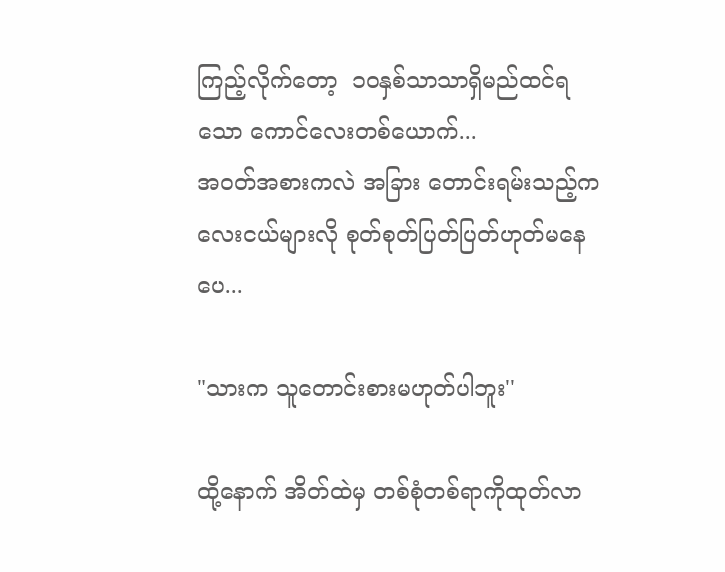ကြည့်လိုက်တော့  ၁၀နှစ်သာသာရှိမည်ထင်ရသော ကောင်လေးတစ်ယောက်...
အဝတ်အစားကလဲ အခြား တောင်းရမ်းသည့်ကလေးငယ်များလို စုတ်စုတ်ပြတ်ပြတ်ဟုတ်မနေပေ...

"သားက သူတောင်းစားမဟုတ်ပါဘူး''

ထို့နောက် အိတ်ထဲမှ တစ်စုံတစ်ရာကိုထုတ်လာ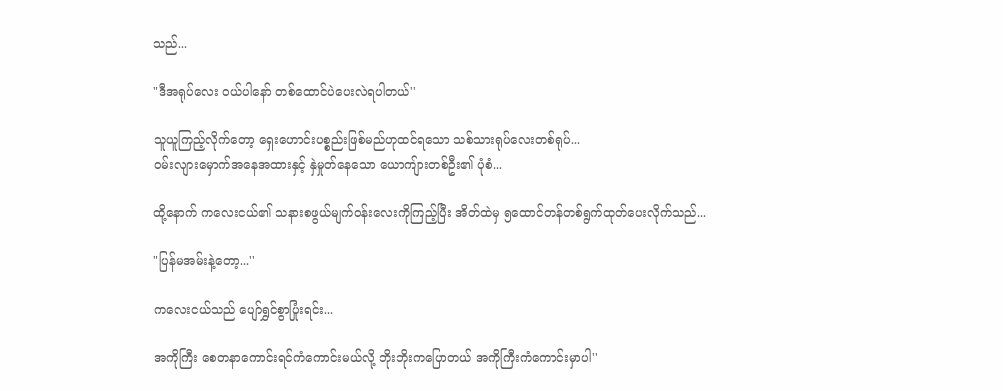သည်...

"ဒီအရုပ်လေး ဝယ်ပါနော် တစ်ထောင်ပဲပေးလဲရပါတယ်''

သူယူကြည့်လိုက်တော့ ရှေးဟောင်းပစ္စည်းဖြစ်မည်ဟုထင်ရသော သစ်သားရုပ်လေးတစ်ရုပ်...
ဝမ်းလျားမှောက်အနေအထားနှင့် နှဲမှုတ်နေသော ယောကျ်ားတစ်ဦး၏ ပုံစံ...

ထို့နောက် ကလေးငယ်၏ သနားစဖွယ်မျက်ဝန်းလေးကိုကြည့်ပြီး အိတ်ထဲမှ ၅ထောင်တန်တစ်ရွက်ထုတ်ပေးလိုက်သည်...

"ပြန်မအမ်းနဲ့တော့...''

ကလေးငယ်သည် ပျော်ရွှင်စွာပြုံးရင်း...

အကိုကြီး စေတနာကောင်းရင်ကံကောင်းမယ်လို့ ဘိုးဘိုးကပြောတယ် အကိုကြီးကံကောင်းမှာပါ''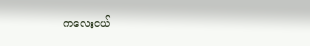ကလေးငယ်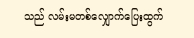သည် လမ်းမတစ်လျှောက်ပြေးထွက်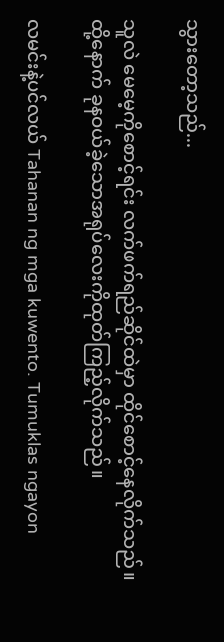သွားတော့သည်...

သူလဲ မေမေ့ကိုစောင့်ရင်း လက်ဖက်ရည်ဆိုင်ထဲမှာ ထိုင်စောင့်နေလိုက်သည်။
ထို့နောက် ခုနဝယ်ခဲ့သောအရုပ်လေးကိုထုတ်ကြည့်လိုက်သည်။

လမင်းနဲ့ပင်လယ် Tahanan ng mga kuwento. Tumuklas ngayon